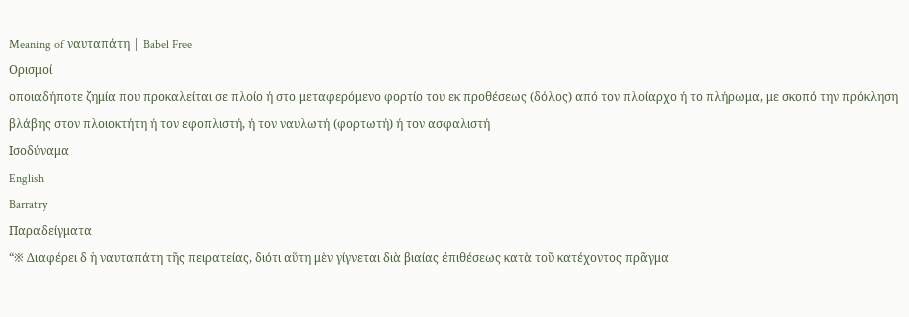Meaning of ναυταπάτη | Babel Free
Ορισμοί
οποιαδήποτε ζημία που προκαλείται σε πλοίο ή στο μεταφερόμενο φορτίο του εκ προθέσεως (δόλος) από τον πλοίαρχο ή το πλήρωμα, με σκοπό την πρόκληση βλάβης στον πλοιοκτήτη ή τον εφοπλιστή, ή τον ναυλωτή (φορτωτή) ή τον ασφαλιστή
Ισοδύναμα
English
Barratry
Παραδείγματα
“※ Διαφέρει δ ἡ ναυταπάτη τῆς πειρατείας, διότι αὕτη μὲν γίγνεται διὰ βιαίας ἐπιθέσεως κατὰ τοῦ κατέχοντος πρᾶγμα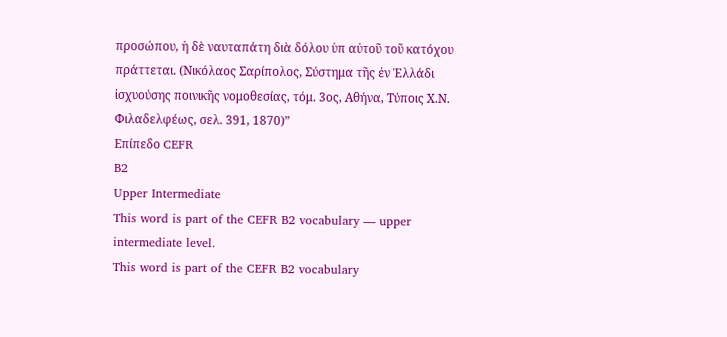προσώπου, ἡ δὲ ναυταπάτη διὰ δόλου ὑπ αὐτοῦ τοῦ κατόχου πράττεται. (Νικόλαος Σαρίπολος, Σύστημα τῆς ἐν Ἑλλάδι ἰσχυούσης ποινικῆς νομοθεσίας, τόμ. 3ος, Αθήνα, Τύποις Χ.Ν. Φιλαδελφέως, σελ. 391, 1870)”
Επίπεδο CEFR
B2
Upper Intermediate
This word is part of the CEFR B2 vocabulary — upper intermediate level.
This word is part of the CEFR B2 vocabulary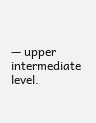— upper intermediate level.